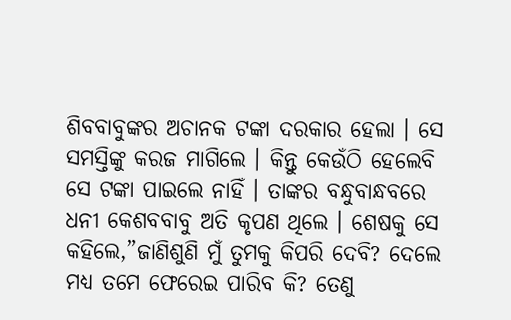ଶିବବାବୁଙ୍କର ଅଚାନକ ଟଙ୍କା ଦରକାର ହେଲା । ସେ ସମସ୍ତିଙ୍କୁ କରଜ ମାଗିଲେ । କିନ୍ତୁ କେଉଁଠି ହେଲେବି ସେ ଟଙ୍କା ପାଇଲେ ନାହିଁ । ତାଙ୍କର ବନ୍ଧୁବାନ୍ଧବରେ ଧନୀ କେଶବବାବୁ ଅତି କୃପଣ ଥିଲେ । ଶେଷକୁ ସେ କହିଲେ,”ଜାଣିଶୁଣି ମୁଁ ତୁମକୁ କିପରି ଦେବି? ଦେଲେ ମଧ୍ୟ ତମେ ଫେରେଇ ପାରିବ କି? ତେଣୁ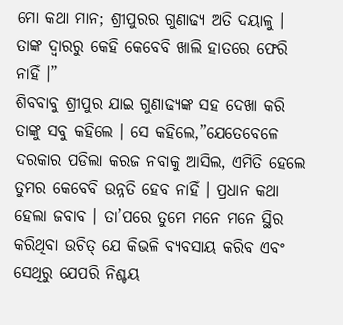ମୋ କଥା ମାନ; ଶ୍ରୀପୁରର ଗୁଣାଢ୍ୟ ଅତି ଦୟାଳୁ । ତାଙ୍କ ଦ୍ୱାରରୁ କେହି କେବେବି ଖାଲି ହାତରେ ଫେରି ନାହିଁ ।”
ଶିବବାବୁ ଶ୍ରୀପୁର ଯାଇ ଗୁଣାଢ୍ୟଙ୍କ ସହ ଦେଖା କରି ତାଙ୍କୁ ସବୁ କହିଲେ । ସେ କହିଲେ,”ଯେତେବେଳେ ଦରକାର ପଡିଲା କରଜ ନବାକୁ ଆସିଲ, ଏମିତି ହେଲେ ତୁମର କେବେବି ଉନ୍ନତି ହେବ ନାହିଁ । ପ୍ରଧାନ କଥା ହେଲା ଜବାବ । ତା’ପରେ ତୁମେ ମନେ ମନେ ସ୍ଥିର କରିଥିବା ଉଚିତ୍ ଯେ କିଭଳି ବ୍ୟବସାୟ କରିବ ଏବଂ ସେଥିରୁ ଯେପରି ନିଶ୍ଚୟ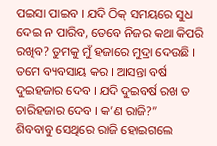ପଇସା ପାଇବ । ଯଦି ଠିକ୍ ସମୟରେ ସୁଧ ଦେଇ ନ ପାରିବ, ତେବେ ନିଜର କଥା କିପରି ରଖିବ? ତୁମକୁ ମୁଁ ହଜାରେ ମୁଦ୍ରା ଦେଉଛି । ତମେ ବ୍ୟବସାୟ କର । ଆସନ୍ତା ବର୍ଷ ଦୁଇହଜାର ଦେବ । ଯଦି ଦୁଇବର୍ଷ ରଖ ତ ଚାରିହଜାର ଦେବ । କ’ଣ ରାଜି?”
ଶିବବାବୁ ସେଥିରେ ରାଜି ହୋଇଗଲେ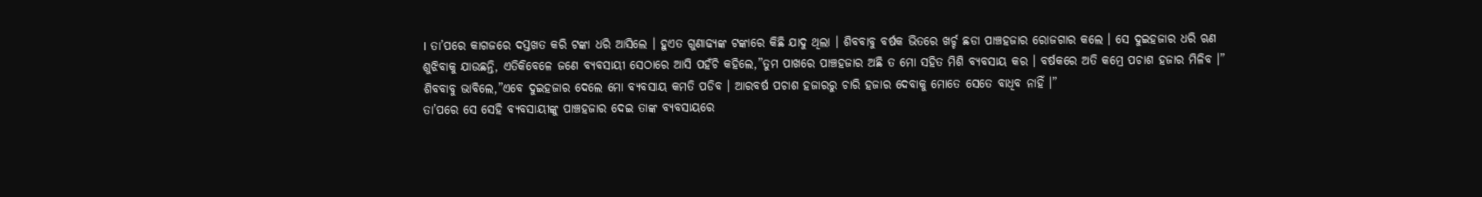। ତା’ପରେ କାଗଜରେ ଦସ୍ତଖତ କରି ଟଙ୍କା ଧରି ଆସିଲେ । ହୁଏତ ଗୁଣାଢ୍ୟଙ୍କ ଟଙ୍କାରେ କିଛି ଯାଦୁ ଥିଲା । ଶିବବାବୁ ବର୍ଷକ ଭିତରେ ଖର୍ଚ୍ଚ ଛଡା ପାଞ୍ଚହଜାର ରୋଜଗାର କଲେ । ସେ ଦୁଇହଜାର ଧରି ଋଣ ଶୁଝିବାକୁ ଯାଉଛନ୍ତି, ଏତିକିବେଳେ ଜଣେ ବ୍ୟବସାୟୀ ସେଠାରେ ଆସି ପହଁଚି କହିଲେ,”ତୁମ ପାଖରେ ପାଞ୍ଚହଜାର ଅଛି ତ ମୋ ସହିତ ମିଶି ବ୍ୟବସାୟ କର । ବର୍ଷକରେ ଅତି କମ୍ରେ ପଚାଶ ହଜାର ମିଳିବ ।”
ଶିବବାବୁ ଭାବିଲେ,”ଏବେ ଦୁଇହଜାର ଦେଲେ ମୋ ବ୍ୟବସାୟ କମତି ପଡିବ । ଆରବର୍ଷ ପଚାଶ ହଜାରରୁ ଚାରି ହଜାର ଦେବାକୁ ମୋତେ ସେତେ ବାଧିବ ନାହିଁ ।”
ତା’ପରେ ସେ ସେହି ବ୍ୟବସାୟୀଙ୍କୁ ପାଞ୍ଚହଜାର ଦେଇ ତାଙ୍କ ବ୍ୟବସାୟରେ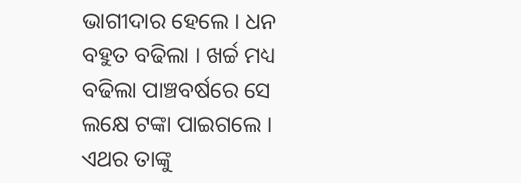ଭାଗୀଦାର ହେଲେ । ଧନ ବହୁତ ବଢିଲା । ଖର୍ଚ୍ଚ ମଧ୍ୟ ବଢିଲା ପାଞ୍ଚବର୍ଷରେ ସେ ଲକ୍ଷେ ଟଙ୍କା ପାଇଗଲେ । ଏଥର ତାଙ୍କୁ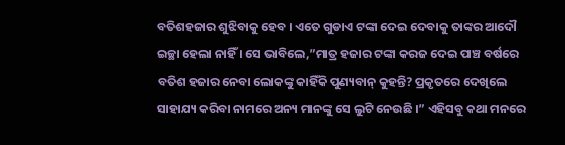ବତିଶହଜାର ଶୁଝିବାକୁ ହେବ । ଏତେ ଗୁଡାଏ ଟଙ୍କା ଦେଇ ଦେବାକୁ ତାଙ୍କର ଆଦୌ ଇଚ୍ଛା ହେଲା ନାହିଁ । ସେ ଭାବିଲେ,”ମାତ୍ର ହଜାର ଟଙ୍କା କରଜ ଦେଇ ପାଞ୍ଚ ବର୍ଷରେ ବତିଶ ହଜାର ନେବା ଲୋକଙ୍କୁ କାହିଁକି ପୁଣ୍ୟବାନ୍ କୁହନ୍ତି? ପ୍ରକୃତରେ ଦେଖିଲେ ସାହାଯ୍ୟ କରିବା ନାମରେ ଅନ୍ୟ ମାନଙ୍କୁ ସେ ଲୁଟି ନେଉଛି ।” ଏହିସବୁ କଥା ମନରେ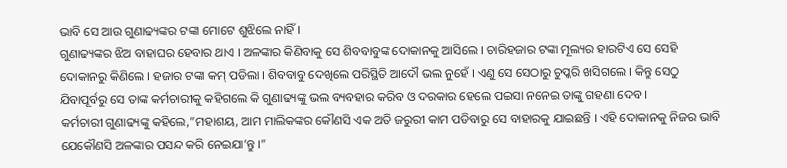ଭାବି ସେ ଆଉ ଗୁଣାଢ୍ୟଙ୍କର ଟଙ୍କା ମୋଟେ ଶୁଝିଲେ ନାହିଁ ।
ଗୁଣାଢ୍ୟଙ୍କର ଝିଅ ବାହାଘର ହେବାର ଥାଏ । ଅଳଙ୍କାର କିଣିବାକୁ ସେ ଶିବବାବୁଙ୍କ ଦୋକାନକୁ ଆସିଲେ । ଚାରିହଜାର ଟଙ୍କା ମୂଲ୍ୟର ହାରଟିଏ ସେ ସେହି ଦୋକାନରୁ କିଣିଲେ । ହଜାର ଟଙ୍କା କମ୍ ପଡିଲା । ଶିବବାବୁ ଦେଖିଲେ ପରିସ୍ଥିତି ଆଦୌ ଭଲ ନୁହେଁ । ଏଣୁ ସେ ସେଠାରୁ ଚୁପ୍କରି ଖସିଗଲେ । କିନ୍ତୁ ସେଠୁ ଯିବାପୂର୍ବରୁ ସେ ତାଙ୍କ କର୍ମଚାରୀକୁ କହିଗଲେ କି ଗୁଣାଢ୍ୟଙ୍କୁ ଭଲ ବ୍ୟବହାର କରିବ ଓ ଦରକାର ହେଲେ ପଇସା ନନେଇ ତାଙ୍କୁ ଗହଣା ଦେବ ।
କର୍ମଚାରୀ ଗୁଣାଢ୍ୟଙ୍କୁ କହିଲେ,”ମହାଶୟ, ଆମ ମାଲିକଙ୍କର କୌଣସି ଏକ ଅତି ଜରୁରୀ କାମ ପଡିବାରୁ ସେ ବାହାରକୁ ଯାଇଛନ୍ତି । ଏହି ଦୋକାନକୁ ନିଜର ଭାବି ଯେକୌଣସି ଅଳଙ୍କାର ପସନ୍ଦ କରି ନେଇଯା’ନ୍ତୁ ।”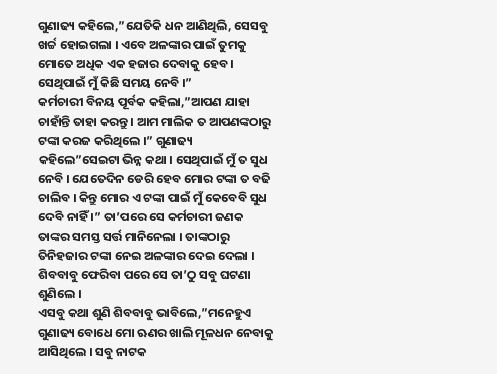ଗୁଣାଢ୍ୟ କହିଲେ,”ଯେତିକି ଧନ ଆଣିଥିଲି, ସେସବୁ ଖର୍ଚ୍ଚ ହୋଇଗଲା । ଏବେ ଅଳଙ୍କାର ପାଇଁ ତୁମକୁ ମୋତେ ଅଧିକ ଏକ ହଜାର ଦେବାକୁ ହେବ । ସେଥିପାଇଁ ମୁଁ କିଛି ସମୟ ନେବି ।”
କର୍ମଚାରୀ ବିନୟ ପୂର୍ବକ କହିଲା,”ଆପଣ ଯାହା ଚାହାଁନ୍ତି ତାହା କରନ୍ତୁ । ଆମ ମାଲିକ ତ ଆପଣଙ୍କଠାରୁ ଟଙ୍କା କରଜ କରିଥିଲେ ।” ଗୁଣାଢ୍ୟ କହିଲେ”ସେଇଟା ଭିନ୍ନ କଥା । ସେଥିପାଇଁ ମୁଁ ତ ସୁଧ ନେବି । ଯେତେଦିନ ଡେରି ହେବ ମୋର ଟଙ୍କା ତ ବଢି ଚାଲିବ । କିନ୍ତୁ ମୋର ଏ ଟଙ୍କା ପାଇଁ ମୁଁ କେବେବି ସୁଧ ଦେବି ନାହିଁ ।” ତା’ପରେ ସେ କର୍ମଚାରୀ ଜଣକ ତାଙ୍କର ସମସ୍ତ ସର୍ତ୍ତ ମାନିନେଲା । ତାଙ୍କଠାରୁ ତିନିହଜାର ଟଙ୍କା ନେଇ ଅଳଙ୍କାର ଦେଇ ଦେଲା । ଶିବବାବୁ ଫେରିବା ପରେ ସେ ତା’ଠୁ ସବୁ ଘଟଣା ଶୁଣିଲେ ।
ଏସବୁ କଥା ଶୁଣି ଶିବବାବୁ ଭାବିଲେ,”ମନେହୁଏ ଗୁଣାଢ୍ୟ ବୋଧେ ମୋ ଋଣର ଖାଲି ମୂଳଧନ ନେବାକୁ ଆସିଥିଲେ । ସବୁ ନାଟକ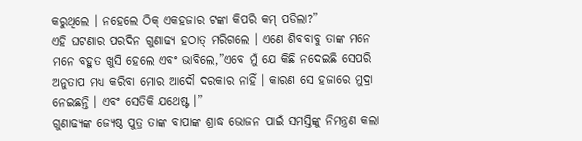କରୁଥିଲେ । ନହେଲେ ଠିକ୍ ଏକହଜାର ଟଙ୍କା କିପରି କମ୍ ପଡିଲା?”
ଏହି ଘଟଣାର ପରଦିନ ଗୁଣାଢ୍ୟ ହଠାତ୍ ମରିଗଲେ । ଏଣେ ଶିବବାବୁ ତାଙ୍କ ମନେ ମନେ ବହୁତ ଖୁସି ହେଲେ ଏବଂ ଭାବିଲେ,”ଏବେ ମୁଁ ଯେ କିଛି ନଦେଇଛି ସେପରି ଅନୁତାପ ମଧ୍ୟ କରିବା ମୋର ଆଦୌ ଦରକାର ନାହିଁ । କାରଣ ସେ ହଜାରେ ମୁଦ୍ରା ନେଇଛନ୍ତି । ଏବଂ ସେତିକି ଯଥେଷ୍ଟ ।”
ଗୁଣାଢ୍ୟଙ୍କ ଜ୍ୟେଷ୍ଠ ପୁତ୍ର ତାଙ୍କ ବାପାଙ୍କ ଶ୍ରାଦ୍ଧ ଭୋଜନ ପାଇଁ ସମସ୍ତିଙ୍କୁ ନିମନ୍ତ୍ରଣ କଲା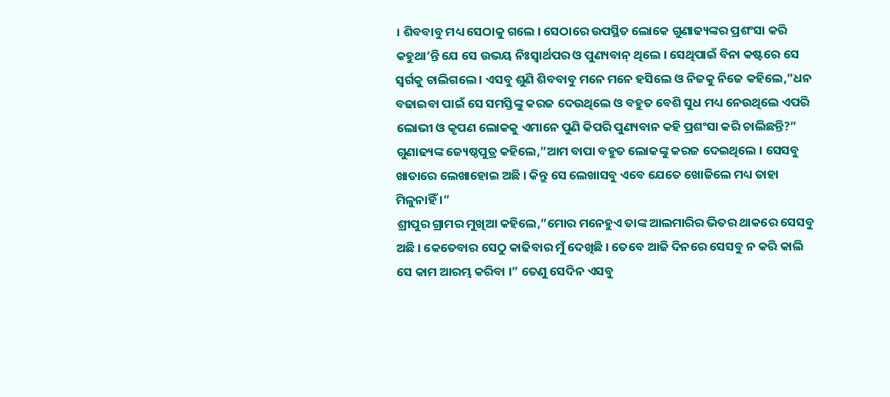। ଶିବବାବୁ ମଧ୍ୟ ସେଠାକୁ ଗଲେ । ସେଠାରେ ଉପସ୍ଥିତ ଲୋକେ ଗୁଣାଢ୍ୟଙ୍କର ପ୍ରଶଂସା କରି କହୁଥା’ନ୍ତି ଯେ ସେ ଉଭୟ ନିଃସ୍ୱାର୍ଥପର ଓ ପୁଣ୍ୟବାନ୍ ଥିଲେ । ସେଥିପାଇଁ ବିନା କଷ୍ଟରେ ସେ ସ୍ୱର୍ଗକୁ ଚାଲିଗଲେ । ଏସବୁ ଶୁଣି ଶିବବାବୁ ମନେ ମନେ ହସିଲେ ଓ ନିଜକୁ ନିଜେ କହିଲେ,”ଧନ ବଢାଇବା ପାଇଁ ସେ ସମସ୍ତିଙ୍କୁ କରଜ ଦେଉଥିଲେ ଓ ବହୁତ ବେଶି ସୁଧ ମଧ୍ୟ ନେଉଥିଲେ ଏପରି ଲୋଭୀ ଓ କୃପଣ ଲୋକକୁ ଏମାନେ ପୁଣି କିପରି ପୁଣ୍ୟବାନ କହି ପ୍ରଶଂସା କରି ଚାଲିଛନ୍ତି?”
ଗୁଣାଢ୍ୟଙ୍କ ଜ୍ୟେଷ୍ଠପୁତ୍ର କହିଲେ,”ଆମ ବାପା ବହୁତ ଲୋକଙ୍କୁ କରଜ ଦେଇଥିଲେ । ସେସବୁ ଖାତାରେ ଲେଖାହୋଇ ଅଛି । କିନ୍ତୁ ସେ ଲେଖାସବୁ ଏବେ ଯେତେ ଖୋଜିଲେ ମଧ୍ୟ ତାହା ମିଳୁନାହିଁ ।”
ଶ୍ରୀପୁର ଗ୍ରାମର ମୁଖିଆ କହିଲେ,”ମୋର ମନେହୁଏ ତାଙ୍କ ଆଲମାରିର ଭିତର ଥାକରେ ସେସବୁ ଅଛି । କେତେବାର ସେଠୁ କାଢିବାର ମୁଁ ଦେଖିଛି । ତେବେ ଆଜି ଦିନରେ ସେସବୁ ନ କରି କାଲି ସେ କାମ ଆରମ୍ଭ କରିବା ।” ତେଣୁ ସେଦିନ ଏସବୁ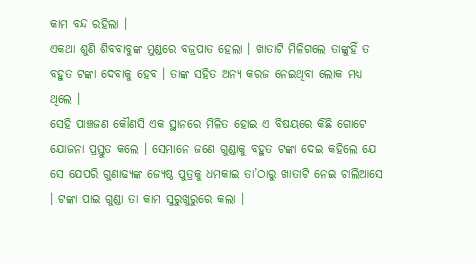କାମ ବନ୍ଦ ରହିଲା ।
ଏକଥା ଶୁଣି ଶିବବାବୁଙ୍କ ମୁଣ୍ଡରେ ବଜ୍ରପାତ ହେଲା । ଖାତାଟି ମିଳିଗଲେ ତାଙ୍କୁହିଁ ତ ବହୁତ ଟଙ୍କା ଦେବାକୁ ହେବ । ତାଙ୍କ ସହିତ ଅନ୍ୟ କରଜ ନେଇଥିବା ଲୋକ ମଧ୍ୟ ଥିଲେ ।
ସେହି ପାଞ୍ଚଜଣ କୌଣସି ଏକ ସ୍ଥାନରେ ମିଳିତ ହୋଇ ଏ ବିଷୟରେ କିଛି ଗୋଟେ ଯୋଜନା ପ୍ରସ୍ତୁତ କଲେ । ସେମାନେ ଜଣେ ଗୁଣ୍ଡାକୁ ବହୁତ ଟଙ୍କା ଦେଇ କହିଲେ ଯେ ସେ ଯେପରି ଗୁଣାଢ୍ୟଙ୍କ ଜ୍ୟେଷ୍ଠ ପୁତ୍ରକୁ ଧମକାଇ ତା’ଠାରୁ ଖାତାଟି ନେଇ ଚାଲିଆସେ । ଟଙ୍କା ପାଇ ଗୁଣ୍ଡା ତା କାମ ସୁରୁଖୁରୁରେ କଲା ।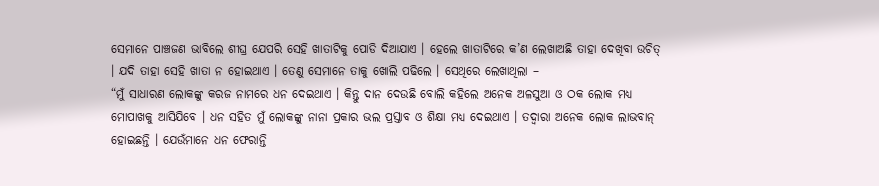ସେମାନେ ପାଞ୍ଚଜଣ ଭାବିଲେ ଶୀଘ୍ର ଯେପରି ସେହି ଖାତାଟିକୁ ପୋଡି ଦିଆଯାଏ । ହେଲେ ଖାତାଟିରେ କ’ଣ ଲେଖାଅଛି ତାହା ଦେଖିବା ଉଚିତ୍ । ଯଦି ତାହା ସେହି ଖାତା ନ ହୋଇଥାଏ । ତେଣୁ ସେମାନେ ତାକୁ ଖୋଲି ପଢିଲେ । ସେଥିରେ ଲେଖାଥିଲା –
“ମୁଁ ସାଧାରଣ ଲୋକଙ୍କୁ କରଜ ନାମରେ ଧନ ଦେଇଥାଏ । କିନ୍ତୁ ଦାନ ଦେଉଛି ବୋଲି କହିଲେ ଅନେକ ଅଳସୁଆ ଓ ଠକ ଲୋକ ମଧ୍ୟ ମୋପାଖକୁ ଆସିଯିବେ । ଧନ ସହିତ ମୁଁ ଲୋକଙ୍କୁ ନାନା ପ୍ରକାର ଭଲ ପ୍ରସ୍ତାବ ଓ ଶିକ୍ଷା ମଧ୍ୟ ଦେଇଥାଏ । ତଦ୍ୱାରା ଅନେକ ଲୋକ ଲାଭବାନ୍ ହୋଇଛନ୍ତି । ଯେଉଁମାନେ ଧନ ଫେରାନ୍ତି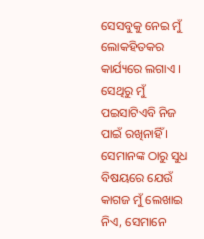ସେସବୁକୁ ନେଇ ମୁଁ ଲୋକହିତକର କାର୍ଯ୍ୟରେ ଲଗାଏ । ସେଥିରୁ ମୁଁ ପଇସାଟିଏବି ନିଜ ପାଇଁ ରଖିନାହିଁ । ସେମାନଙ୍କ ଠାରୁ ସୁଧ ବିଷୟରେ ଯେଉଁ କାଗଜ ମୁଁ ଲେଖାଇ ନିଏ, ସେମାନେ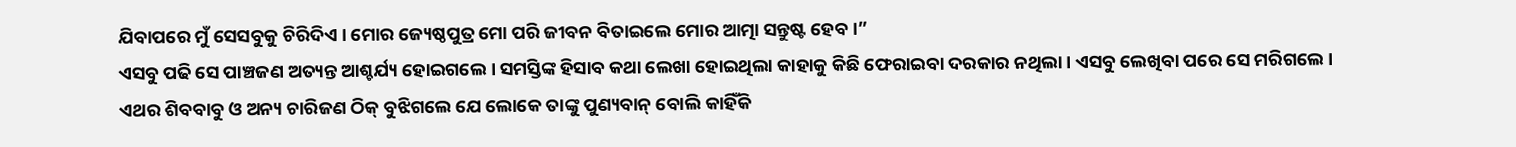ଯିବାପରେ ମୁଁ ସେସବୁକୁ ଚିରିଦିଏ । ମୋର ଜ୍ୟେଷ୍ଠପୁତ୍ର ମୋ ପରି ଜୀବନ ବିତାଇଲେ ମୋର ଆତ୍ମା ସନ୍ତୁଷ୍ଟ ହେବ ।”
ଏସବୁ ପଢି ସେ ପାଞ୍ଚଜଣ ଅତ୍ୟନ୍ତ ଆଶ୍ଚର୍ଯ୍ୟ ହୋଇଗଲେ । ସମସ୍ତିଙ୍କ ହିସାବ କଥା ଲେଖା ହୋଇଥିଲା କାହାକୁ କିଛି ଫେରାଇବା ଦରକାର ନଥିଲା । ଏସବୁ ଲେଖିବା ପରେ ସେ ମରିଗଲେ ।
ଏଥର ଶିବବାବୁ ଓ ଅନ୍ୟ ଚାରିଜଣ ଠିକ୍ ବୁଝିଗଲେ ଯେ ଲୋକେ ତାଙ୍କୁ ପୁଣ୍ୟବାନ୍ ବୋଲି କାହିଁକି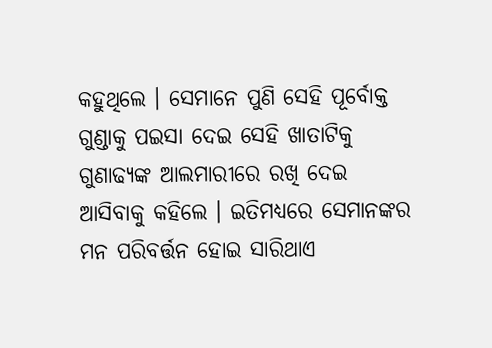କହୁଥିଲେ । ସେମାନେ ପୁଣି ସେହି ପୂର୍ବୋକ୍ତ ଗୁଣ୍ଡାକୁ ପଇସା ଦେଇ ସେହି ଖାତାଟିକୁ ଗୁଣାଢ୍ୟଙ୍କ ଆଲମାରୀରେ ରଖି ଦେଇ ଆସିବାକୁ କହିଲେ । ଇତିମଧ୍ୟରେ ସେମାନଙ୍କର ମନ ପରିବର୍ତ୍ତନ ହୋଇ ସାରିଥାଏ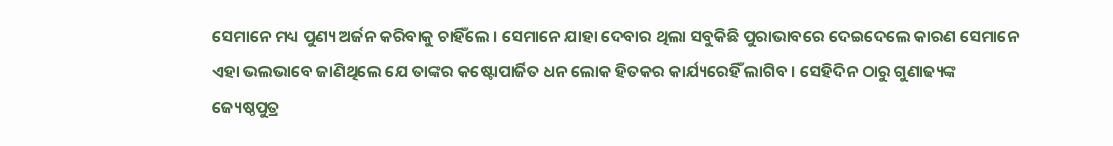ସେମାନେ ମଧ୍ୟ ପୁଣ୍ୟ ଅର୍ଜନ କରିବାକୁ ଚାହିଁଲେ । ସେମାନେ ଯାହା ଦେବାର ଥିଲା ସବୁକିଛି ପୁରାଭାବରେ ଦେଇଦେଲେ କାରଣ ସେମାନେ ଏହା ଭଲଭାବେ ଜାଣିଥିଲେ ଯେ ତାଙ୍କର କଷ୍ଟୋପାର୍ଜିତ ଧନ ଲୋକ ହିତକର କାର୍ଯ୍ୟରେହିଁ ଲାଗିବ । ସେହିଦିନ ଠାରୁ ଗୁଣାଢ୍ୟଙ୍କ ଜ୍ୟେଷ୍ଠପୁତ୍ର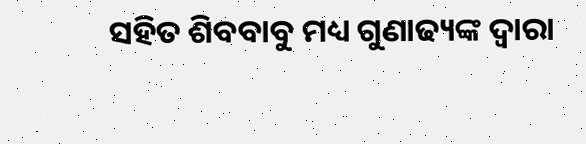ସହିତ ଶିବବାବୁ ମଧ୍ୟ ଗୁଣାଢ୍ୟଙ୍କ ଦ୍ୱାରା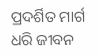ପ୍ରଦର୍ଶିତ ମାର୍ଗ ଧରି ଜୀବନ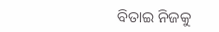ବିତାଇ ନିଜକୁ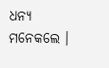ଧନ୍ୟ ମନେକଲେ ।